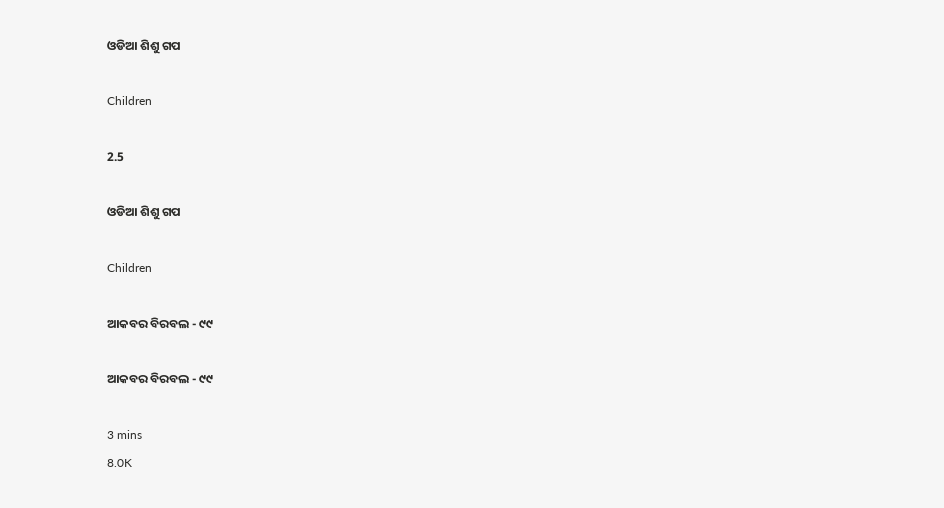ଓଡିଆ ଶିଶୁ ଗପ

Children

2.5

ଓଡିଆ ଶିଶୁ ଗପ

Children

ଆକବର ବିରବଲ - ୯୯

ଆକବର ବିରବଲ - ୯୯

3 mins
8.0K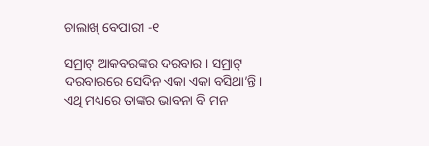ଚାଲାଖ୍ ବେପାରୀ -୧

ସମ୍ରାଟ୍ ଆକବରଙ୍କର ଦରବାର । ସମ୍ରାଟ୍ ଦରବାରରେ ସେଦିନ ଏକା ଏକା ବସିଥା’ନ୍ତି । ଏଥି ମଧ୍ୟରେ ତାଙ୍କର ଭାବନା ବି ମନ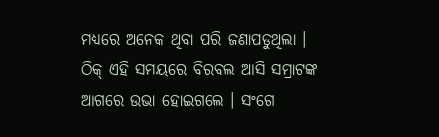ମଧ୍ୟରେ ଅନେକ ଥିବା ପରି ଜଣାପଡୁଥିଲା । ଠିକ୍ ଏହି ସମୟରେ ବିରବଲ ଆସି ସମ୍ରାଟଙ୍କ ଆଗରେ ଉଭା ହୋଇଗଲେ । ସଂଗେ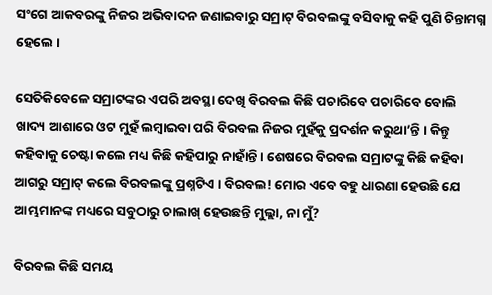ସଂଗେ ଆକବରଙ୍କୁ ନିଜର ଅଭିବାଦନ ଜଣାଇବାରୁ ସମ୍ରାଟ୍ ବିରବଲଙ୍କୁ ବସିବାକୁ କହି ପୁଣି ଚିନ୍ତାମଗ୍ନ ହେଲେ ।

ସେତିକିବେଳେ ସମ୍ରାଟଙ୍କର ଏପରି ଅବସ୍ଥା ଦେଖି ବିରବଲ କିଛି ପଚାରିବେ ପଚାରିବେ ବୋଲି ଖାଦ୍ୟ ଆଶାରେ ଓଟ ମୁହଁ ଲମ୍ବାଇବା ପରି ବିରବଲ ନିଜର ମୁହଁକୁ ପ୍ରଦର୍ଶନ କରୁଥା’ନ୍ତି । କିନ୍ତୁ କହିବାକୁ ଚେଷ୍ଟା କଲେ ମଧ୍ୟ କିଛି କହିପାରୁ ନାହାଁନ୍ତି । ଶେଷରେ ବିରବଲ ସମ୍ରାଟଙ୍କୁ କିଛି କହିବା ଆଗରୁ ସମ୍ରାଟ୍ କଲେ ବିରବଲଙ୍କୁ ପ୍ରଶ୍ନଟିଏ । ବିରବଲ! ମୋର ଏବେ ବହୁ ଧାରଣା ହେଉଛି ଯେ ଆମ୍ଭମାନଙ୍କ ମଧ୍ୟରେ ସବୁଠାରୁ ଚାଲାଖ୍ ହେଉଛନ୍ତି ମୁଲ୍ଲା, ନା ମୁଁ?

ବିରବଲ କିଛି ସମୟ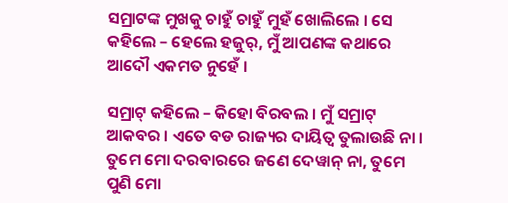ସମ୍ରାଟଙ୍କ ମୁଖକୁ ଚାହୁଁ ଚାହୁଁ ମୁହଁ ଖୋଲିଲେ । ସେ କହିଲେ – ହେଲେ ହଜୁର୍, ମୁଁ ଆପଣଙ୍କ କଥାରେ ଆଦୌ ଏକମତ ନୁହେଁ ।

ସମ୍ରାଟ୍ କହିଲେ – କିହୋ ବିରବଲ । ମୁଁ ସମ୍ରାଟ୍ ଆକବର । ଏତେ ବଡ ରାଜ୍ୟର ଦାୟିତ୍ୱ ତୁଲାଉଛି ନା । ତୁମେ ମୋ ଦରବାରରେ ଜଣେ ଦେୱାନ୍ ନା, ତୁମେ ପୁଣି ମୋ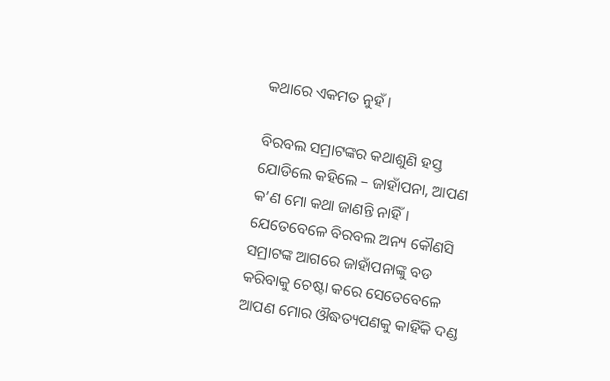କଥାରେ ଏକମତ ନୁହଁ ।

ବିରବଲ ସମ୍ରାଟଙ୍କର କଥାଶୁଣି ହସ୍ତ ଯୋଡିଲେ କହିଲେ – ଜାହାଁପନା, ଆପଣ କ’ଣ ମୋ କଥା ଜାଣନ୍ତି ନାହିଁ । ଯେତେବେଳେ ବିରବଲ ଅନ୍ୟ କୌଣସି ସମ୍ରାଟଙ୍କ ଆଗରେ ଜାହାଁପନାଙ୍କୁ ବଡ କରିବାକୁ ଚେଷ୍ଟା କରେ ସେତେବେଳେ ଆପଣ ମୋର ଔଦ୍ଧତ୍ୟପଣକୁ କାହିଁକି ଦଣ୍ଡ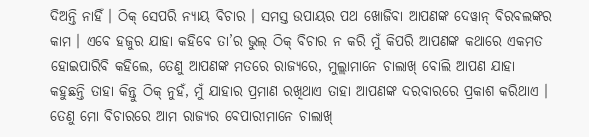ଦିଅନ୍ତି ନାହିଁ । ଠିକ୍ ସେପରି ନ୍ୟାୟ ବିଚାର । ସମସ୍ତ ଉପାୟର ପଥ ଖୋଜିବା ଆପଣଙ୍କ ଦେୱାନ୍ ବିରବଲଙ୍କର କାମ । ଏବେ ହଜୁର ଯାହା କହିବେ ତା’ର ଭୁଲ୍ ଠିକ୍ ବିଚାର ନ କରି ମୁଁ କିପରି ଆପଣଙ୍କ କଥାରେ ଏକମତ ହୋଇପାରିବି କହିଲେ, ତେଣୁ ଆପଣଙ୍କ ମତରେ ରାଜ୍ୟରେ, ମୁଲ୍ଲାମାନେ ଚାଲାଖ୍ ବୋଲି ଆପଣ ଯାହା କହୁଛନ୍ତି ତାହା କିନ୍ତୁ ଠିକ୍ ନୁହଁ, ମୁଁ ଯାହାର ପ୍ରମାଣ ରଖିଥାଏ ତାହା ଆପଣଙ୍କ ଦରବାରରେ ପ୍ରକାଶ କରିଥାଏ । ତେଣୁ ମୋ ବିଚାରରେ ଆମ ରାଜ୍ୟର ବେପାରୀମାନେ ଚାଲାଖ୍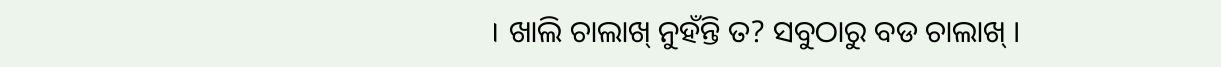। ଖାଲି ଚାଲାଖ୍ ନୁହଁନ୍ତି ତ? ସବୁଠାରୁ ବଡ ଚାଲାଖ୍ ।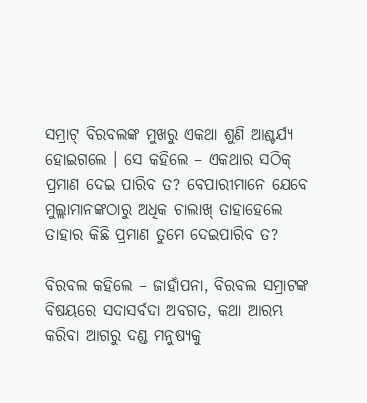ସମ୍ରାଟ୍ ବିରବଲଙ୍କ ମୁଖରୁ ଏକଥା ଶୁଣି ଆଶ୍ଚର୍ଯ୍ୟ ହୋଇଗଲେ । ସେ କହିଲେ – ଏକଥାର ସଠିକ୍ ପ୍ରମାଣ ଦେଇ ପାରିବ ତ? ବେପାରୀମାନେ ଯେବେ ମୁଲ୍ଲାମାନଙ୍କଠାରୁ ଅଧିକ ଚାଲାଖ୍ ତାହାହେଲେ ତାହାର କିଛି ପ୍ରମାଣ ତୁମେ ଦେଇପାରିବ ତ?

ବିରବଲ କହିଲେ – ଜାହାଁପନା, ବିରବଲ ସମ୍ରାଟଙ୍କ ବିଷୟରେ ସଦାସର୍ବଦା ଅବଗତ, କଥା ଆରମ୍ଭ କରିବା ଆଗରୁ ଦଣ୍ଡ ମନୁଷ୍ୟକୁ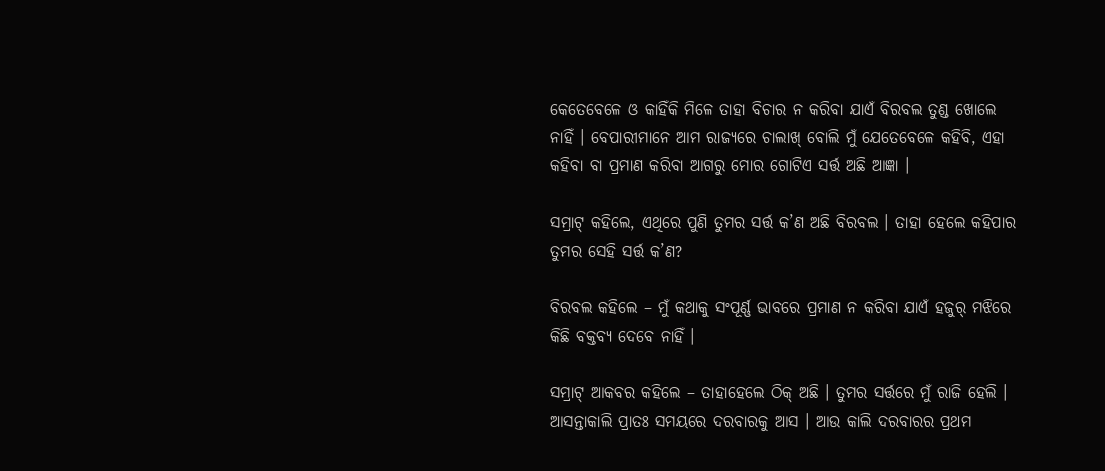କେତେବେଳେ ଓ କାହିଁକି ମିଳେ ତାହା ବିଚାର ନ କରିବା ଯାଏଁ ବିରବଲ ତୁଣ୍ଡ ଖୋଲେ ନାହିଁ । ବେପାରୀମାନେ ଆମ ରାଜ୍ୟରେ ଚାଲାଖ୍ ବୋଲି ମୁଁ ଯେତେବେଳେ କହିବି, ଏହା କହିବା ବା ପ୍ରମାଣ କରିବା ଆଗରୁ ମୋର ଗୋଟିଏ ସର୍ତ୍ତ ଅଛି ଆଜ୍ଞା ।

ସମ୍ରାଟ୍ କହିଲେ, ଏଥିରେ ପୁଣି ତୁମର ସର୍ତ୍ତ କ’ଣ ଅଛି ବିରବଲ । ତାହା ହେଲେ କହିପାର ତୁମର ସେହି ସର୍ତ୍ତ କ’ଣ?

ବିରବଲ କହିଲେ – ମୁଁ କଥାକୁ ସଂପୂର୍ଣ୍ଣ ଭାବରେ ପ୍ରମାଣ ନ କରିବା ଯାଏଁ ହଜୁର୍ ମଝିରେ କିଛି ବକ୍ତବ୍ୟ ଦେବେ ନାହିଁ ।

ସମ୍ରାଟ୍ ଆକବର କହିଲେ – ତାହାହେଲେ ଠିକ୍ ଅଛି । ତୁମର ସର୍ତ୍ତରେ ମୁଁ ରାଜି ହେଲି । ଆସନ୍ତାକାଲି ପ୍ରାତଃ ସମୟରେ ଦରବାରକୁ ଆସ । ଆଉ କାଲି ଦରବାରର ପ୍ରଥମ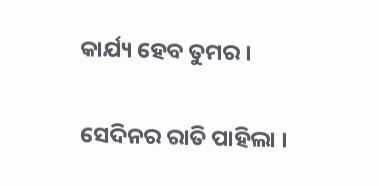କାର୍ଯ୍ୟ ହେବ ତୁମର ।

ସେଦିନର ରାତି ପାହିଲା ।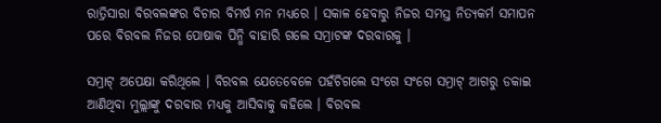ରାତ୍ରିସାରା ବିରବଲଙ୍କର ବିଚାର ବିମର୍ଷ ମନ ମଧ୍ୟରେ । ସକାଳ ହେବାରୁ ନିଜର ସମସ୍ତ ନିତ୍ୟକର୍ମ ସମାପନ ପରେ ବିରବଲ ନିଜର ପୋଷାକ ପିନ୍ଧି ବାହାରି ଗଲେ ସମ୍ରାଟଙ୍କ ଦରବାରକୁ ।

ସମ୍ରାଟ୍ ଅପେକ୍ଷା କରିଥିଲେ । ବିରବଲ ଯେତେବେଳେ ପହଁଚିଗଲେ ସଂଗେ ସଂଗେ ସମ୍ରାଟ୍ ଆଗରୁ ଡକାଇ ଆଣିଥିବା ମୁଲ୍ଲାଙ୍କୁ ଦରବାର ମଧ୍ୟକୁ ଆସିବାକୁ କହିଲେ । ବିରବଲ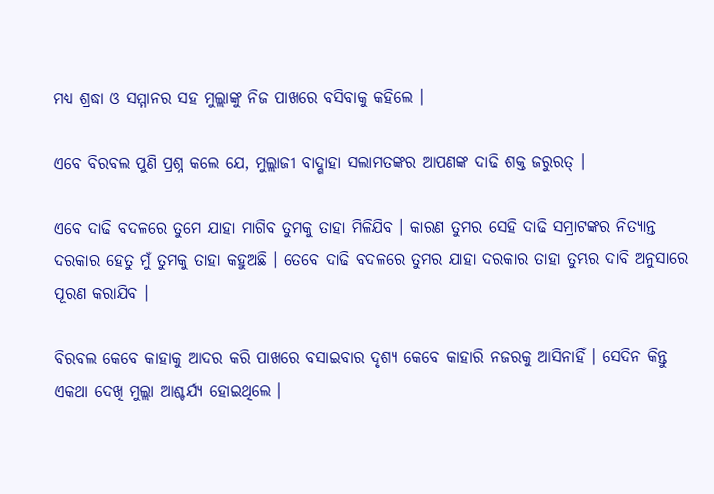ମଧ୍ୟ ଶ୍ରଦ୍ଧା ଓ ସମ୍ମାନର ସହ ମୁଲ୍ଲାଙ୍କୁ ନିଜ ପାଖରେ ବସିବାକୁ କହିଲେ ।

ଏବେ ବିରବଲ ପୁଣି ପ୍ରଶ୍ନ କଲେ ଯେ, ମୁଲ୍ଲାଜୀ ବାଦ୍ଶାହା ସଲାମତଙ୍କର ଆପଣଙ୍କ ଦାଢି ଶକ୍ତ ଜରୁରତ୍ ।

ଏବେ ଦାଢି ବଦଳରେ ତୁମେ ଯାହା ମାଗିବ ତୁମକୁ ତାହା ମିଳିଯିବ । କାରଣ ତୁମର ସେହି ଦାଢି ସମ୍ରାଟଙ୍କର ନିତ୍ୟାନ୍ତ ଦରକାର ହେତୁ ମୁଁ ତୁମକୁ ତାହା କହୁଅଛି । ତେବେ ଦାଢି ବଦଳରେ ତୁମର ଯାହା ଦରକାର ତାହା ତୁମ୍ଭର ଦାବି ଅନୁସାରେ ପୂରଣ କରାଯିବ ।

ବିରବଲ କେବେ କାହାକୁ ଆଦର କରି ପାଖରେ ବସାଇବାର ଦୃଶ୍ୟ କେବେ କାହାରି ନଜରକୁ ଆସିନାହିଁ । ସେଦିନ କିନ୍ତୁ ଏକଥା ଦେଖି ମୁଲ୍ଲା ଆଶ୍ଚର୍ଯ୍ୟ ହୋଇଥିଲେ ।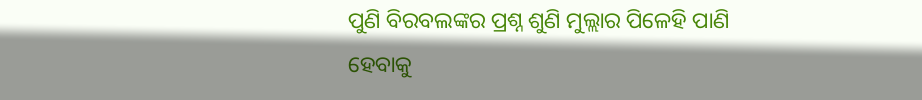ପୁଣି ବିରବଲଙ୍କର ପ୍ରଶ୍ନ ଶୁଣି ମୁଲ୍ଲାର ପିଳେହି ପାଣି ହେବାକୁ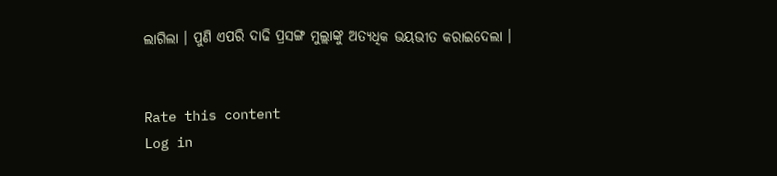ଲାଗିଲା । ପୁଣି ଏପରି ଦାଢି ପ୍ରସଙ୍ଗ ମୁଲ୍ଲାଙ୍କୁ ଅତ୍ୟଧିକ ଭୟଭୀତ କରାଇଦେଲା ।


Rate this content
Log in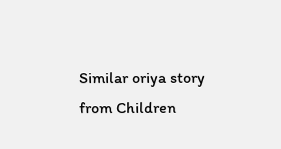Similar oriya story from Children